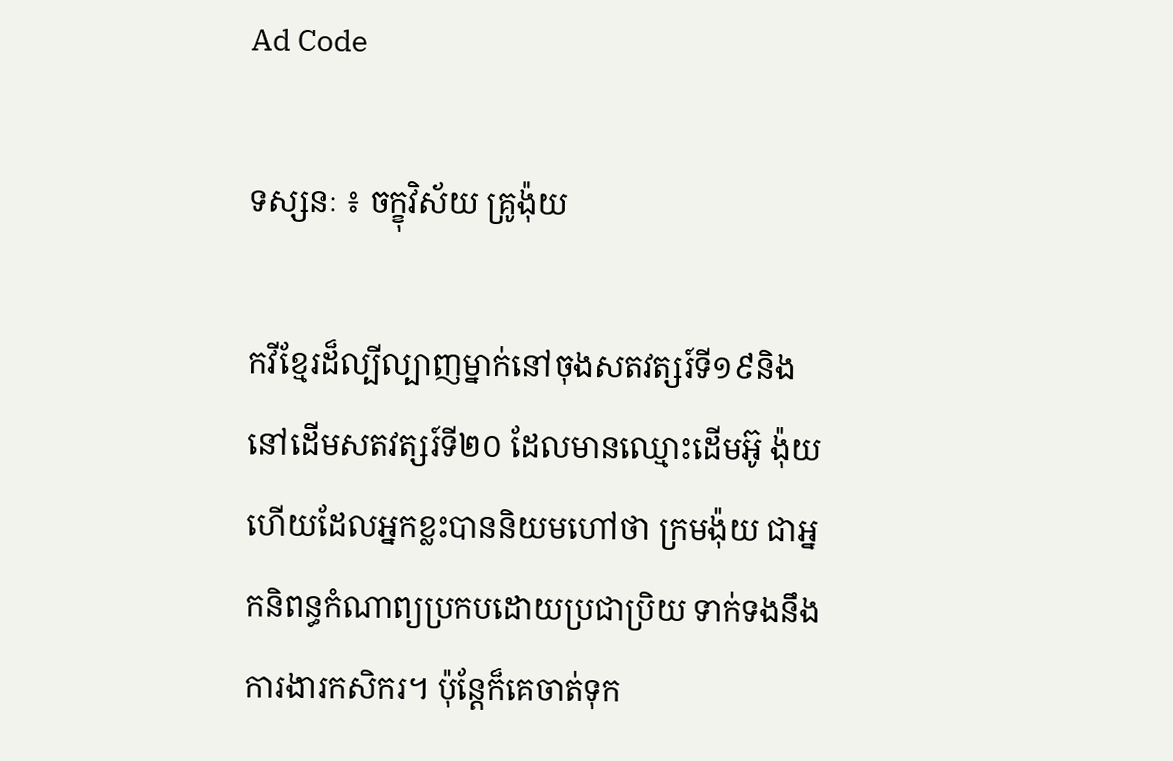Ad Code

ទស្សនៈ ៖ ចក្ខុវិស័យ គ្រូង៉ុយ

កវីខ្មែរដ៏ល្បីល្បាញម្នាក់នៅចុងសតវត្សរ៍ទី១៩និងនៅដើមសតវត្សរ៍ទី២០ ដែលមានឈ្មោះដើមអ៊ូ ង៉ុយ ហើយដែលអ្នកខ្លះបាននិយមហៅថា ក្រមង៉ុយ ជាអ្នកនិពន្ធកំណាព្យប្រកបដោយប្រជាប្រិយ ទាក់ទងនឹងការងារកសិករ។ ប៉ុន្តែក៏គេចាត់ទុក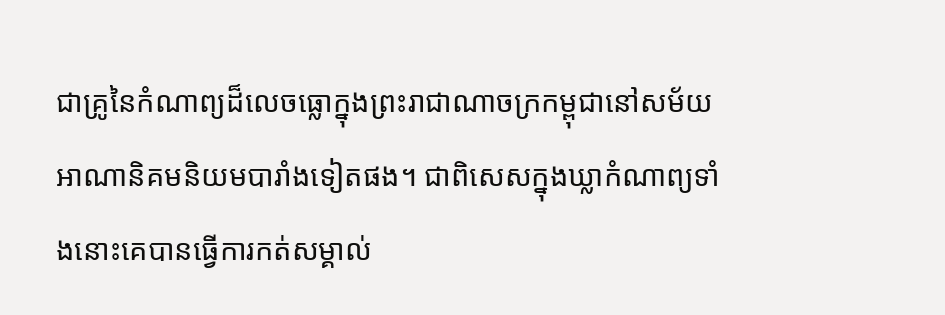ជាគ្រូនៃកំណាព្យដ៏លេចធ្លោក្នុងព្រះរាជាណាចក្រកម្ពុជានៅសម័យអាណានិគមនិយមបារាំងទៀតផង។ ជាពិសេសក្នុងឃ្លាកំណាព្យទាំងនោះគេបានធ្វើការកត់សម្គាល់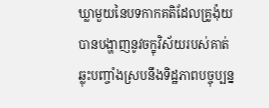ឃ្លាមួយនៃបទកាកគតិដែលគ្រូង៉ុយបានបង្ហាញនូវចក្ខុវិស័យរបស់គាត់ឆ្លុះបញ្ចាំងស្របនឹងទិដ្ឋភាពបច្ចុប្បន្ន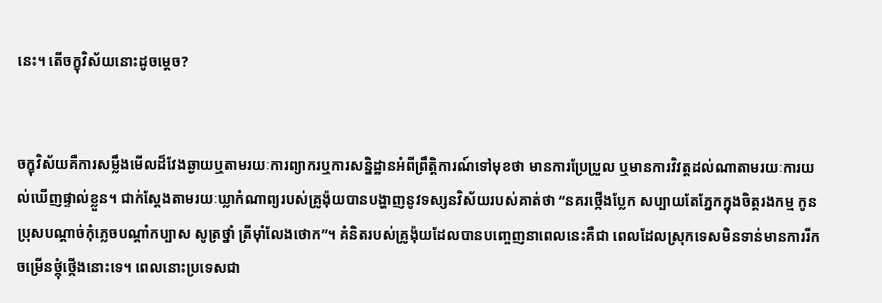នេះ។ តើចក្ខុវិស័យនោះដូចម្តេច?


ចក្ខុវិស័យគឺការសម្លឹងមើលដ៏វែងឆ្ងាយឬតាមរយៈការព្យាករឬការសន្និដ្ឋានអំពីព្រឹត្តិការណ៍ទៅមុខថា មានការប្រែប្រួល ឬមានការវិវត្ដដល់ណាតាមរយៈការយល់ឃើញផ្ទាល់ខ្លួន។ ជាក់ស្តែងតាមរយៈឃ្លាកំណាព្យរបស់គ្រូង៉ុយបានបង្ហាញនូវទស្សនវិស័យរបស់គាត់ថា “នគរថ្កើងប្លែក សប្បាយតែភ្នែកក្នុងចិត្តរងកម្ម កូនប្រុសបណ្តាច់កុំភ្លេចបណ្តាំកប្បាស សូត្រថ្នាំ ត្រីម៉ាំលែងថោក”។ គំនិតរបស់គ្រូង៉ុយដែលបានបញ្ចេញនាពេលនេះគឺជា ពេលដែលស្រុកទេសមិនទាន់មានការរីកចម្រើនថ្កុំថ្កើងនោះទេ។ ពេលនោះប្រទេសជា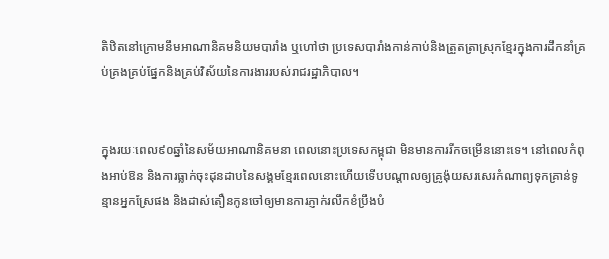តិឋិតនៅក្រោមនឹមអាណានិគមនិយមបារាំង ឬហៅថា ប្រទេសបារាំងកាន់កាប់និងត្រួតត្រាស្រុកខ្មែរក្នុងការដឹកនាំគ្រប់គ្រងគ្រប់ផ្នែកនិងគ្រប់វិស័យនៃការងាររបស់រាជរដ្ឋាភិបាល។


ក្នុងរយៈពេល៩០ឆ្នាំនៃសម័យអាណានិគមនា ពេលនោះប្រទេសកម្ពុជា មិនមានការរីកចម្រើននោះទេ។ នៅពេលកំពុងអាប់ឱន និងការធ្លាក់ចុះដុនដាបនៃសង្គមខ្មែរពេលនោះហើយទើបបណ្តាលឲ្យគ្រូង៉ុយសរសេរកំណាព្យទុកគ្រាន់ទូន្មានអ្នកស្រែផង និងដាស់តឿនកូនចៅឲ្យមានការភ្ញាក់រលឹកខំប្រឹងបំ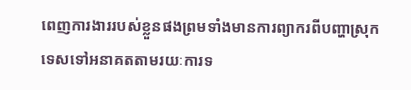ពេញការងាររបស់ខ្លួនផងព្រមទាំងមានការព្យាករពីបញ្ហាស្រុកទេសទៅអនាគតតាមរយៈការទ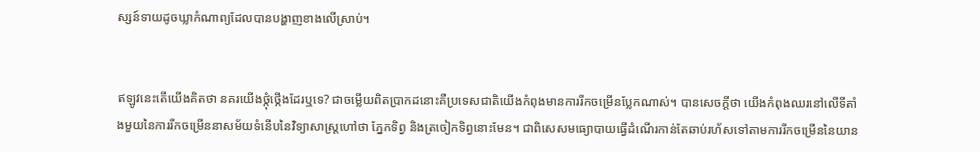ស្សន៍ទាយដូចឃ្លាកំណាព្យដែលបានបង្ហាញខាងលើស្រាប់។


ឥឡូវនេះតើយើងគិតថា នគរយើងថ្កុំថ្កើងដែរឬទេ? ជាចម្លើយពិតប្រាកដនោះគឺប្រទេសជាតិយើងកំពុងមានការរីកចម្រើនប្លែកណាស់។ បានសេចក្តីថា យើងកំពុងឈរនៅលើទីតាំងមួយនៃការរីកចម្រើននាសម័យទំនើបនៃវិទ្យាសាស្ត្រហៅថា ភ្នែកទិព្វ និងត្រចៀកទិព្វនោះមែន។ ជាពិសេសមធ្យោបាយធ្វើដំណើរកាន់តែឆាប់រហ័សទៅតាមការរីកចម្រើននៃយាន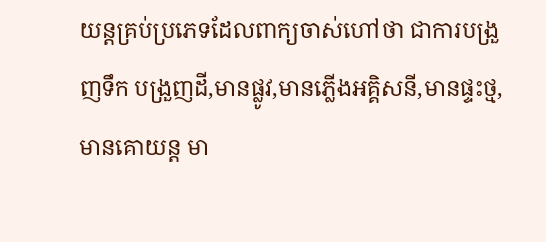យន្តគ្រប់ប្រភេទដែលពាក្យចាស់ហៅថា ជាការបង្រួញទឹក បង្រួញដី,មានផ្លូវ,មានភ្លើងអគ្គិសនី,មានផ្ទះថ្ម,មានគោយន្ត មា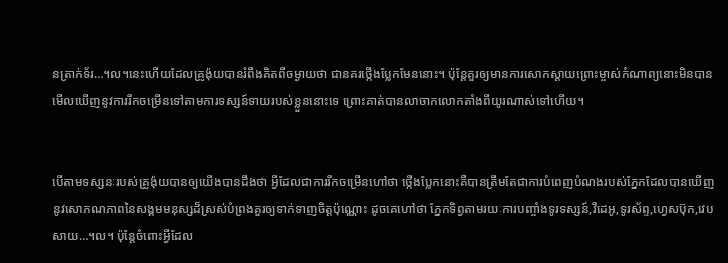នត្រាក់ទ័រ…។ល។នេះហើយដែលគ្រូង៉ុយបានរំពឹងគិតពីចម្ងាយថា ជានគរថ្កើងប្លែកមែននោះ។ ប៉ុន្តែគួរឲ្យមានការសោកស្តាយព្រោះម្ចាស់កំណាព្យនោះមិនបានមើលឃើញនូវការរីកចម្រើនទៅតាមការទស្សន៍ទាយរបស់ខ្លួននោះទេ ព្រោះគាត់បានលាចាកលោកតាំងពីយូរណាស់ទៅហើយ។


បើតាមទស្សនៈរបស់គ្រួង៉ុយបានឲ្យយើងបានដឹងថា អ្វីដែលជាការរីកចម្រើនហៅថា ថ្កើងប្លែកនោះគឺបានត្រឹមតែជាការបំពេញបំណងរបស់ភ្នែកដែលបានឃើញនូវសោភណភាពនៃសង្គមមនុស្សដ៏ស្រស់បំព្រងគួរឲ្យទាក់ទាញចិត្តប៉ុណ្ណោះ ដូចគេហៅថា ភ្នែកទិព្វតាមរយៈការបញ្ចាំងទូរទស្សន៍,វីដេអូ,ទូរស័ព្ទ,ហ្វេសប៊ុក,វេបសាយ…។ល។ ប៉ុន្តែចំពោះអ្វីដែល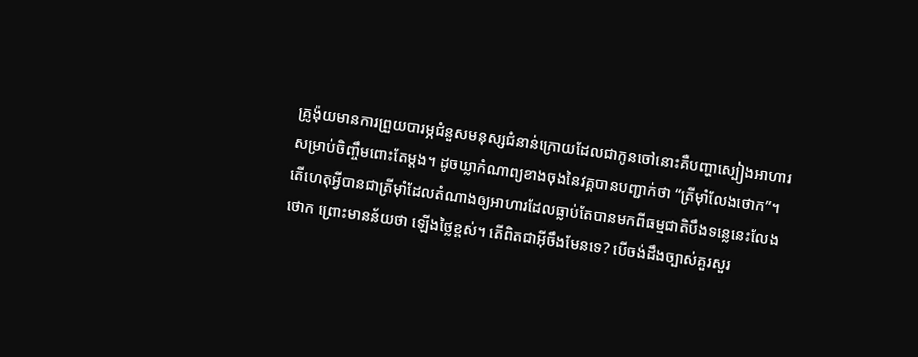គ្រូង៉ុយមានការព្រួយបារម្ភជំនួសមនុស្សជំនាន់ក្រោយដែលជាកូនចៅនោះគឺបញ្ហាស្បៀងអាហារសម្រាប់ចិញ្ចឹមពោះតែម្តង។ ដូចឃ្លាកំណាព្យខាងចុងនៃវគ្គបានបញ្ជាក់ថា “ត្រីម៉ាំលែងថោក”។ តើហេតុអ្វីបានជាត្រីម៉ាំដែលតំណាងឲ្យអាហារដែលធ្លាប់តែបានមកពីធម្មជាតិបឹងទន្លេនេះលែងថោក ព្រោះមានន័យថា ឡើងថ្លៃខ្ពស់។ តើពិតជាអ៊ីចឹងមែនទេ? បើចង់ដឹងច្បាស់គួរសួរ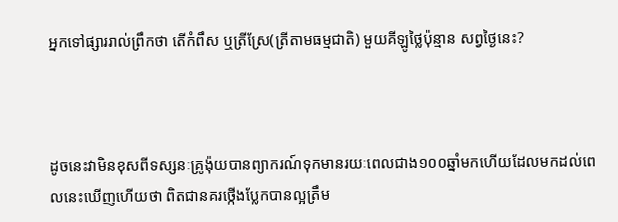អ្នកទៅផ្សាររាល់ព្រឹកថា តើកំពឹស ឬត្រីស្រែ(ត្រីតាមធម្មជាតិ) មួយគីឡូថ្លៃប៉ុន្មាន សព្វថ្ងៃនេះ?



ដូចនេះវាមិនខុសពីទស្សនៈគ្រូង៉ុយបានព្យាករណ៍ទុកមានរយៈពេលជាង១០០ឆ្នាំមកហើយដែលមកដល់ពេលនេះឃើញហើយថា ពិតជានគរថ្កើងប្លែកបានល្អត្រឹម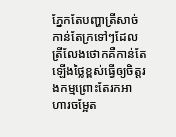ភ្នែកតែបញ្ហាត្រីសាច់កាន់តែក្រទៅៗដែលត្រីលែងថោកគឺកាន់តែឡើងថ្លៃខ្ពស់ធ្វើឲ្យចិត្តរងកម្មព្រោះតែរកអាហារចម្អែត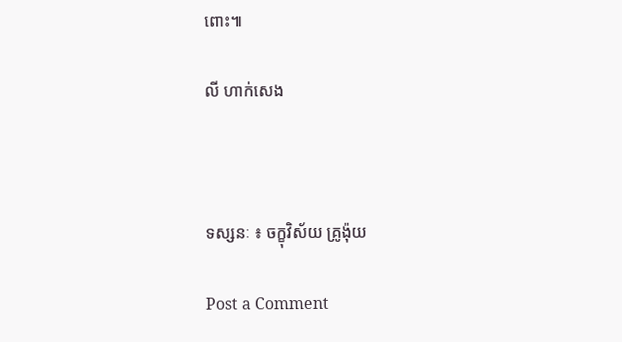ពោះ៕

លី ហាក់សេង



ទស្សនៈ ៖ ចក្ខុវិស័យ គ្រូង៉ុយ

Post a Comment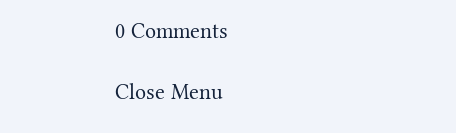0 Comments

Close Menu